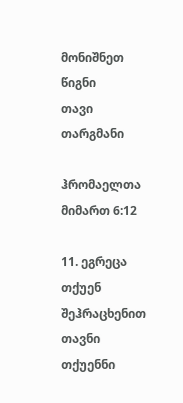მონიშნეთ წიგნი
თავი
თარგმანი

ჰრომაელთა მიმართ 6:12

11. ეგრეცა თქუენ შეჰრაცხენით თავნი თქუენნი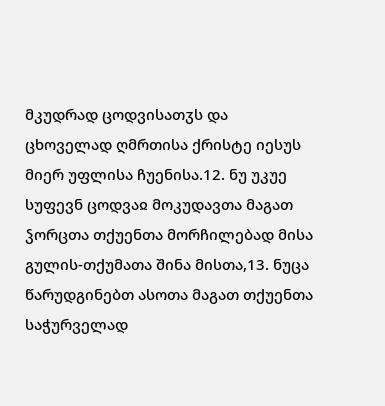მკუდრად ცოდვისათჳს და ცხოველად ღმრთისა ქრისტე იესუს მიერ უფლისა ჩუენისა.12. ნუ უკუე სუფევნ ცოდვაჲ მოკუდავთა მაგათ ჴორცთა თქუენთა მორჩილებად მისა გულის-თქუმათა შინა მისთა,13. ნუცა წარუდგინებთ ასოთა მაგათ თქუენთა საჭურველად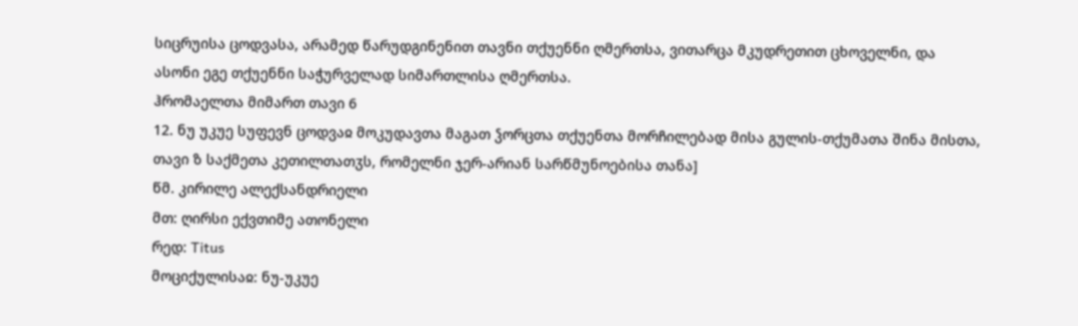სიცრუისა ცოდვასა, არამედ წარუდგინენით თავნი თქუენნი ღმერთსა, ვითარცა მკუდრეთით ცხოველნი, და ასონი ეგე თქუენნი საჭურველად სიმართლისა ღმერთსა.
ჰრომაელთა მიმართ თავი 6
12. ნუ უკუე სუფევნ ცოდვაჲ მოკუდავთა მაგათ ჴორცთა თქუენთა მორჩილებად მისა გულის-თქუმათა შინა მისთა,
თავი ზ საქმეთა კეთილთათჳს, რომელნი ჯერ-არიან სარწმუნოებისა თანა]
წმ. კირილე ალექსანდრიელი
მთ: ღირსი ექვთიმე ათონელი
რედ: Titus
მოციქულისაჲ: ნუ-უკუე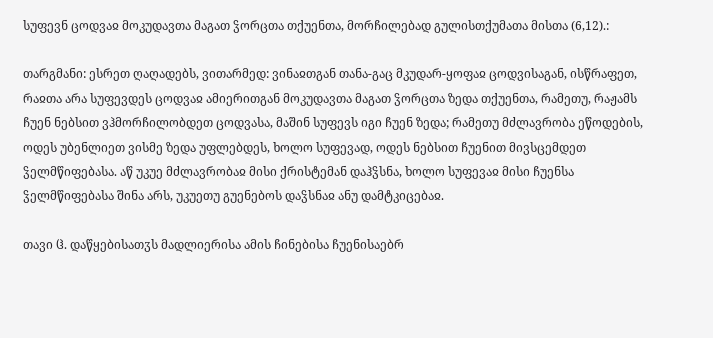სუფევნ ცოდვაჲ მოკუდავთა მაგათ ჴორცთა თქუენთა, მორჩილებად გულისთქუმათა მისთა (6,12).:

თარგმანი: ესრეთ ღაღადებს, ვითარმედ: ვინაჲთგან თანა-გაც მკუდარ-ყოფაჲ ცოდვისაგან, ისწრაფეთ, რაჲთა არა სუფევდეს ცოდვაჲ ამიერითგან მოკუდავთა მაგათ ჴორცთა ზედა თქუენთა, რამეთუ, რაჟამს ჩუენ ნებსით ვჰმორჩილობდეთ ცოდვასა, მაშინ სუფევს იგი ჩუენ ზედა; რამეთუ მძლავრობა ეწოდების, ოდეს უბენლიეთ ვისმე ზედა უფლებდეს, ხოლო სუფევად, ოდეს ნებსით ჩუენით მივსცემდეთ ჴელმწიფებასა. აწ უკუე მძლავრობაჲ მისი ქრისტემან დაჰჴსნა, ხოლო სუფევაჲ მისი ჩუენსა ჴელმწიფებასა შინა არს, უკუეთუ გუენებოს დაჴსნაჲ ანუ დამტკიცებაჲ.

თავი ჱ. დაწყებისათჳს მადლიერისა ამის ჩინებისა ჩუენისაებრ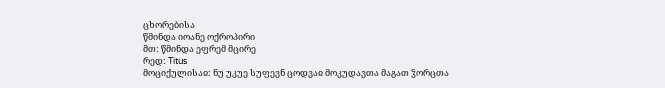ცხორებისა
წმინდა იოანე ოქროპირი
მთ: წმინდა ეფრემ მცირე
რედ: Titus
მოციქულისაჲ: ნუ უკუე სუფევნ ცოდვაჲ მოკუდავთა მაგათ ჴორცთა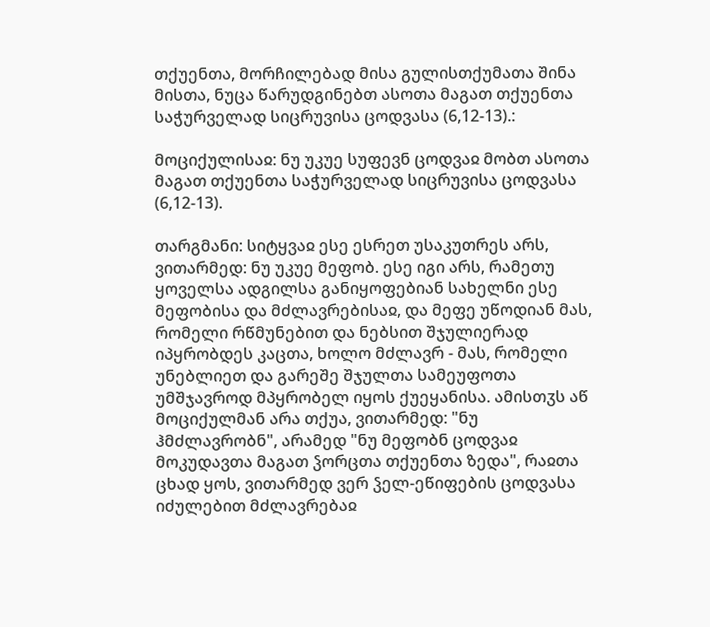თქუენთა, მორჩილებად მისა გულისთქუმათა შინა მისთა, ნუცა წარუდგინებთ ასოთა მაგათ თქუენთა საჭურველად სიცრუვისა ცოდვასა (6,12-13).:

მოციქულისაჲ: ნუ უკუე სუფევნ ცოდვაჲ მობთ ასოთა მაგათ თქუენთა საჭურველად სიცრუვისა ცოდვასა (6,12-13).

თარგმანი: სიტყვაჲ ესე ესრეთ უსაკუთრეს არს, ვითარმედ: ნუ უკუე მეფობ. ესე იგი არს, რამეთუ ყოველსა ადგილსა განიყოფებიან სახელნი ესე მეფობისა და მძლავრებისაჲ, და მეფე უწოდიან მას, რომელი რწმუნებით და ნებსით შჯულიერად იპყრობდეს კაცთა, ხოლო მძლავრ - მას, რომელი უნებლიეთ და გარეშე შჯულთა სამეუფოთა უმშჯავროდ მპყრობელ იყოს ქუეყანისა. ამისთჳს აწ მოციქულმან არა თქუა, ვითარმედ: "ნუ ჰმძლავრობნ", არამედ "ნუ მეფობნ ცოდვაჲ მოკუდავთა მაგათ ჴორცთა თქუენთა ზედა", რაჲთა ცხად ყოს, ვითარმედ ვერ ჴელ-ეწიფების ცოდვასა იძულებით მძლავრებაჲ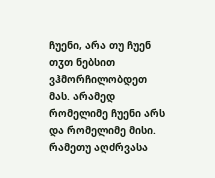ჩუენი, არა თუ ჩუენ თჳთ ნებსით ვჰმორჩილობდეთ მას. არამედ რომელიმე ჩუენი არს და რომელიმე მისი. რამეთუ აღძრვასა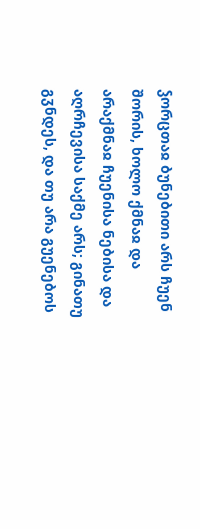ჴორცთაჲ ბუნებითი არს ჩუენ შორის, ხოლო ქმნაჲ და არაქმნაჲ ჩუენისა ნებისა და აღრჩევისა საქმე არს; გინათუ გჳნდეს, და თუ არა გუენებოს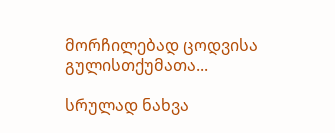მორჩილებად ცოდვისა გულისთქუმათა...

სრულად ნახვა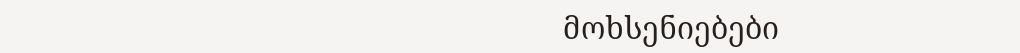მოხსენიებები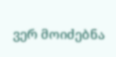ვერ მოიძებნა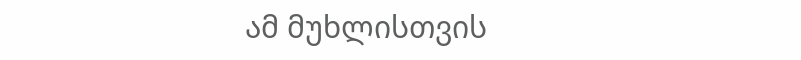ამ მუხლისთვის